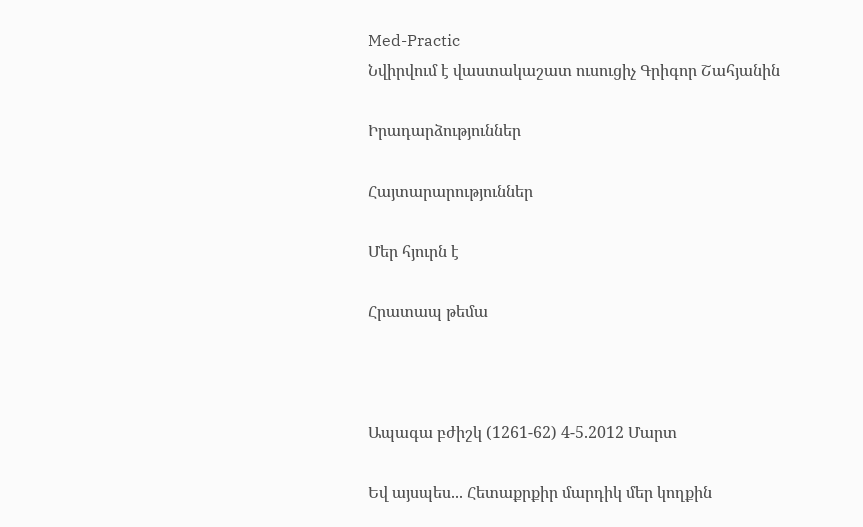Med-Practic
Նվիրվում է վաստակաշատ ուսուցիչ Գրիգոր Շահյանին

Իրադարձություններ

Հայտարարություններ

Մեր հյուրն է

Հրատապ թեմա



Ապագա բժիշկ (1261-62) 4-5.2012 Մարտ

Եվ այսպես... Հետաքրքիր մարդիկ մեր կողքին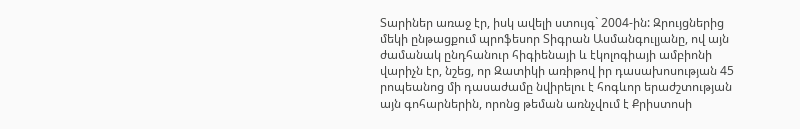Տարիներ առաջ էր, իսկ ավելի ստույգ` 2004-ին: Զրույցներից մեկի ընթացքում պրոֆեսոր Տիգրան Ասմանգուլյանը, ով այն ժամանակ ընդհանուր հիգիենայի և էկոլոգիայի ամբիոնի վարիչն էր, նշեց, որ Զատիկի առիթով իր դասախոսության 45 րոպեանոց մի դասաժամը նվիրելու է հոգևոր երաժշտության այն գոհարներին, որոնց թեման առնչվում է Քրիստոսի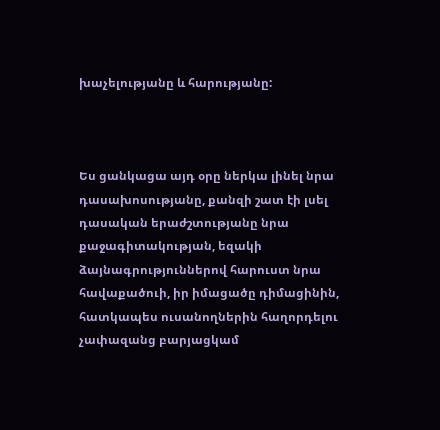խաչելությանը և հարությանը:



Ես ցանկացա այդ օրը ներկա լինել նրա դասախոսությանը, քանզի շատ էի լսել դասական երաժշտությանը նրա քաջագիտակության, եզակի ձայնագրություններով հարուստ նրա հավաքածուի, իր իմացածը դիմացինին, հատկապես ուսանողներին հաղորդելու չափազանց բարյացկամ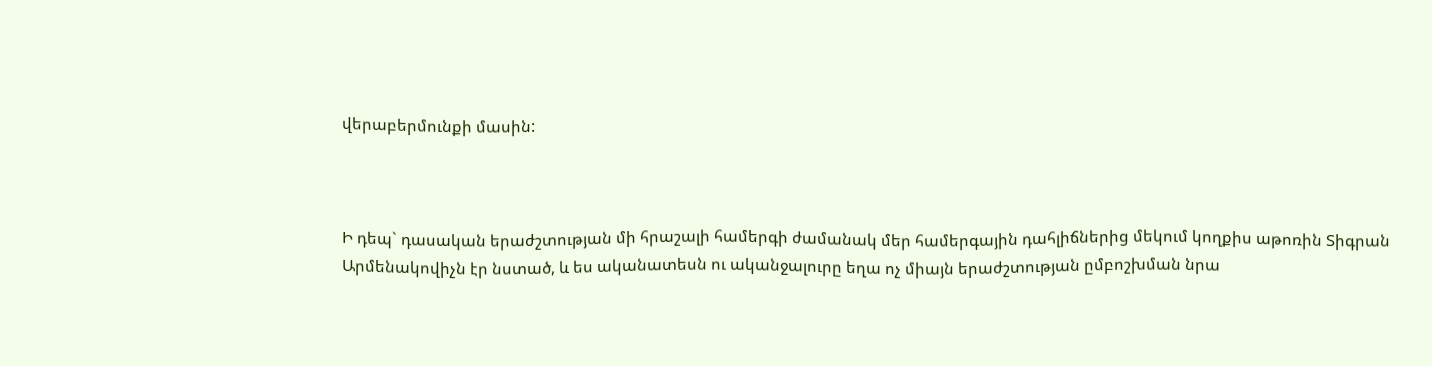վերաբերմունքի մասին:



Ի դեպ` դասական երաժշտության մի հրաշալի համերգի ժամանակ մեր համերգային դահլիճներից մեկում կողքիս աթոռին Տիգրան Արմենակովիչն էր նստած, և ես ականատեսն ու ականջալուրը եղա ոչ միայն երաժշտության ըմբոշխման նրա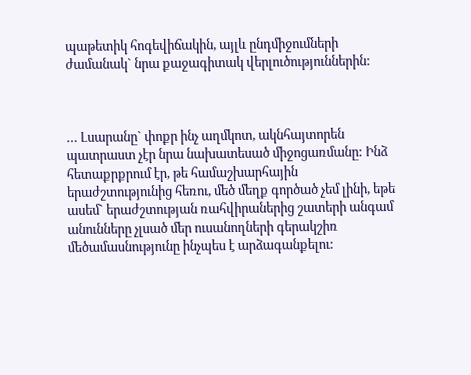պաթետիկ հոգեվիճակին, այլև ընդմիջումների ժամանակ` նրա քաջագիտակ վերլուծություններին:



… Լսարանը` փոքր ինչ աղմկոտ, ակնհայտորեն պատրաստ չէր նրա նախատեսած միջոցառմանը: Ինձ հետաքրքրում էր, թե համաշխարհային երաժշտությունից հեռու, մեծ մեղք գործած չեմ լինի, եթե ասեմ` երաժշտության ռահվիրաներից շատերի անգամ անունները չլսած մեր ուսանողների գերակշիռ մեծամասնությունը ինչպես է արձագանքելու: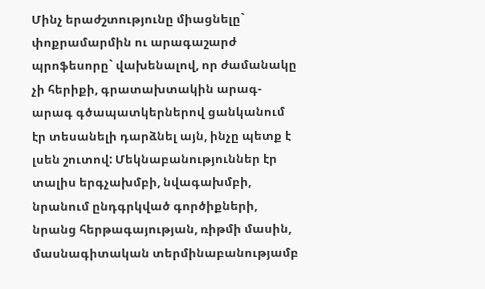Մինչ երաժշտությունը միացնելը` փոքրամարմին ու արագաշարժ պրոֆեսորը` վախենալով, որ ժամանակը չի հերիքի, գրատախտակին արագ-արագ գծապատկերներով ցանկանում էր տեսանելի դարձնել այն, ինչը պետք է լսեն շուտով: Մեկնաբանություններ էր տալիս երգչախմբի, նվագախմբի, նրանում ընդգրկված գործիքների, նրանց հերթագայության, ռիթմի մասին, մասնագիտական տերմինաբանությամբ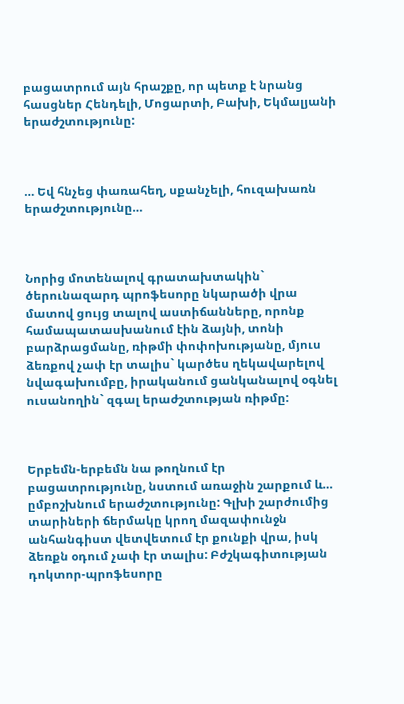բացատրում այն հրաշքը, որ պետք է նրանց հասցներ Հենդելի, Մոցարտի, Բախի, Եկմալյանի երաժշտությունը:



… Եվ հնչեց փառահեղ, սքանչելի, հուզախառն երաժշտությունը…



Նորից մոտենալով գրատախտակին` ծերունազարդ պրոֆեսորը նկարածի վրա մատով ցույց տալով աստիճանները, որոնք համապատասխանում էին ձայնի, տոնի բարձրացմանը, ռիթմի փոփոխությանը, մյուս ձեռքով չափ էր տալիս` կարծես ղեկավարելով նվագախումբը, իրականում ցանկանալով օգնել ուսանողին` զգալ երաժշտության ռիթմը:



Երբեմն-երբեմն նա թողնում էր բացատրությունը, նստում առաջին շարքում և… ըմբոշխնում երաժշտությունը: Գլխի շարժումից տարիների ճերմակը կրող մազափունջն անհանգիստ վետվետում էր քունքի վրա, իսկ ձեռքն օդում չափ էր տալիս: Բժշկագիտության դոկտոր-պրոֆեսորը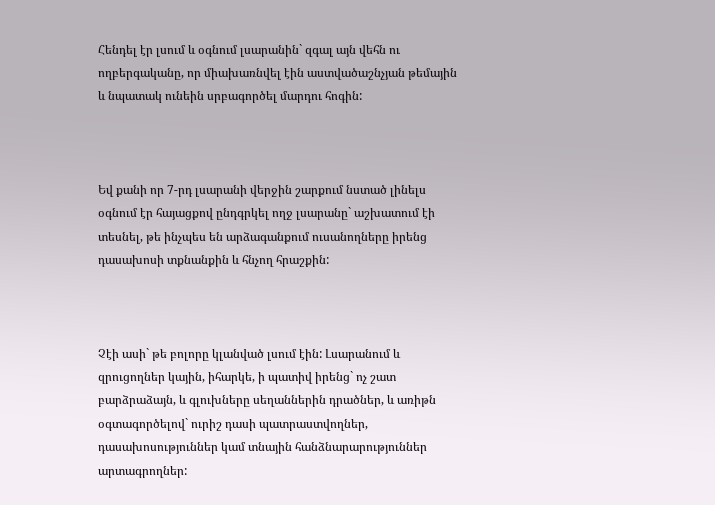Հենդել էր լսում և օգնում լսարանին` զգալ այն վեհն ու ողբերգականը, որ միախառնվել էին աստվածաշնչյան թեմային և նպատակ ունեին սրբագործել մարդու հոգին:



Եվ քանի որ 7-րդ լսարանի վերջին շարքում նստած լինելս օգնում էր հայացքով ընդգրկել ողջ լսարանը` աշխատում էի տեսնել, թե ինչպես են արձագանքում ուսանողները իրենց դասախոսի տքնանքին և հնչող հրաշքին:



Չէի ասի` թե բոլորը կլանված լսում էին: Լսարանում և զրուցողներ կային, իհարկե, ի պատիվ իրենց` ոչ շատ բարձրաձայն, և գլուխները սեղաններին դրածներ, և առիթն օգտագործելով` ուրիշ դասի պատրաստվողներ, դասախոսություններ կամ տնային հանձնարարություններ արտագրողներ: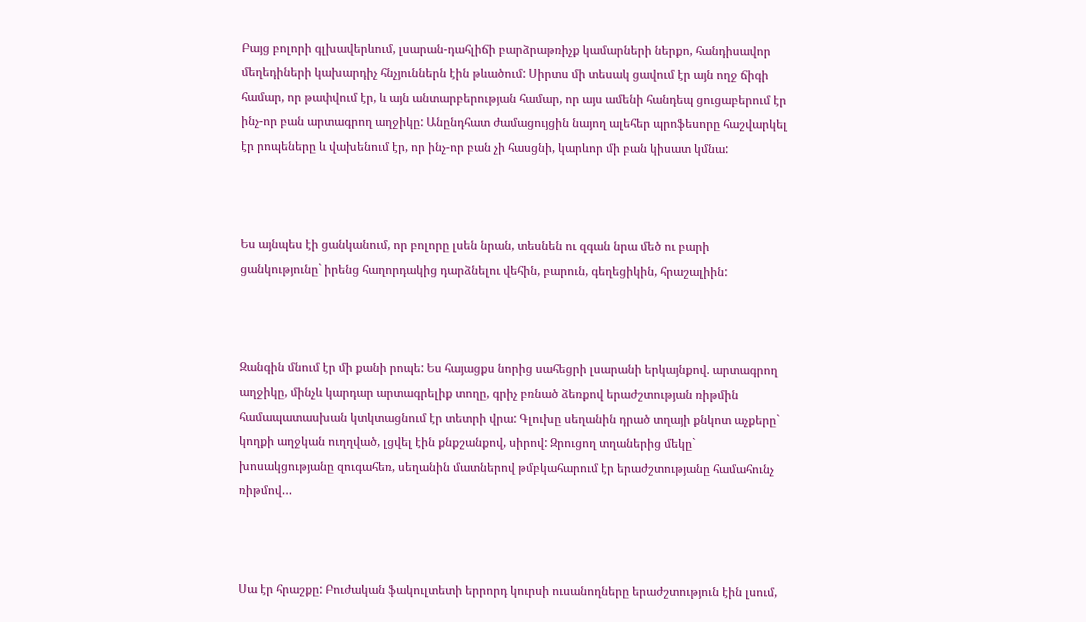Բայց բոլորի գլխավերևում, լսարան-դահլիճի բարձրաթռիչք կամարների ներքո, հանդիսավոր մեղեդիների կախարդիչ հնչյուններն էին թևածում: Սիրտս մի տեսակ ցավում էր այն ողջ ճիգի համար, որ թափվում էր, և այն անտարբերության համար, որ այս ամենի հանդեպ ցուցաբերում էր ինչ-որ բան արտագրող աղջիկը: Անընդհատ ժամացույցին նայող ալեհեր պրոֆեսորը հաշվարկել էր րոպեները և վախենում էր, որ ինչ-որ բան չի հասցնի, կարևոր մի բան կիսատ կմնա:



Ես այնպես էի ցանկանում, որ բոլորը լսեն նրան, տեսնեն ու զգան նրա մեծ ու բարի ցանկությունը` իրենց հաղորդակից դարձնելու վեհին, բարուն, գեղեցիկին, հրաշալիին:



Զանգին մնում էր մի քանի րոպե: Ես հայացքս նորից սահեցրի լսարանի երկայնքով. արտագրող աղջիկը, մինչև կարդար արտագրելիք տողը, գրիչ բռնած ձեռքով երաժշտության ռիթմին համապատասխան կտկտացնում էր տետրի վրա: Գլուխը սեղանին դրած տղայի քնկոտ աչքերը` կողքի աղջկան ուղղված, լցվել էին քնքշանքով, սիրով: Զրուցող տղաներից մեկը` խոսակցությանը զուգահեռ, սեղանին մատներով թմբկահարում էր երաժշտությանը համահունչ ռիթմով…



Սա էր հրաշքը: Բուժական ֆակուլտետի երրորդ կուրսի ուսանողները երաժշտություն էին լսում,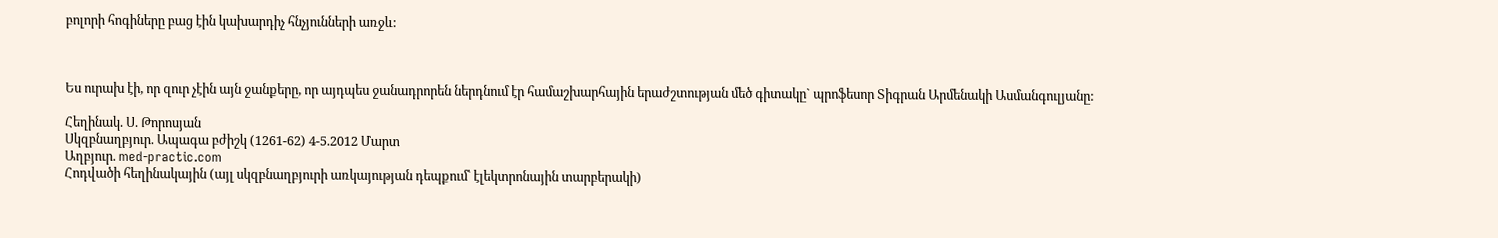բոլորի հոգիները բաց էին կախարդիչ հնչյունների առջև:



Ես ուրախ էի, որ զուր չէին այն ջանքերը, որ այդպես ջանադրորեն ներդնում էր համաշխարհային երաժշտության մեծ գիտակը` պրոֆեսոր Տիգրան Արմենակի Ասմանգուլյանը:

Հեղինակ. Ս. Թորոսյան
Սկզբնաղբյուր. Ապագա բժիշկ (1261-62) 4-5.2012 Մարտ
Աղբյուր. med-practic.com
Հոդվածի հեղինակային (այլ սկզբնաղբյուրի առկայության դեպքում՝ էլեկտրոնային տարբերակի)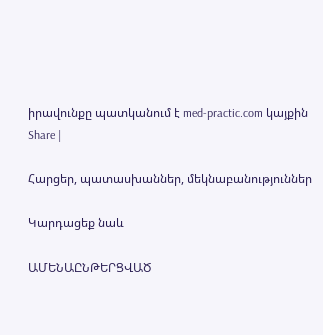իրավունքը պատկանում է med-practic.com կայքին
Share |

Հարցեր, պատասխաններ, մեկնաբանություններ

Կարդացեք նաև

ԱՄԵՆԱԸՆԹԵՐՑՎԱԾ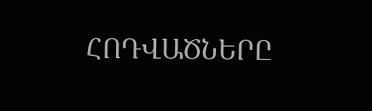ՀՈԴՎԱԾՆԵՐԸ